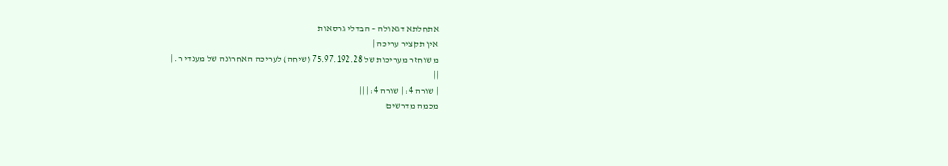אתחלתא דגאולה – הבדלי גרסאות
אין תקציר עריכה |
מ שוחזר מעריכות של 75.97.192.28 (שיחה) לעריכה האחרונה של מענדי ר. |
||
| שורה 4: | שורה 4: | ||
מכמה מדרשים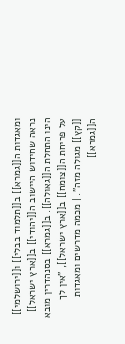ומאגדות ה[[גמרא]] ב[[תלמוד בבלי]] ו[[ירושלמי]] נראה שחידוש היישוב ה[[יהודי]] ב[[ארץ ישראל]] הינו התחלת ה[[גאולה]]. ב[[גמרא]] בסנהדרין מובא על פריחת ה[[צומח]] ב[[ארץ ישראל]], "אין לך [[קץ]] מגולה מזה". | מכמה מדרשים ומאגדות ה[[גמרא]]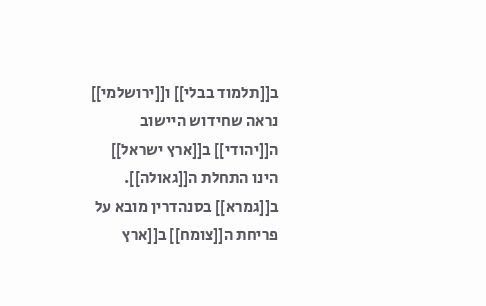ב[[תלמוד בבלי]] ו[[ירושלמי]] נראה שחידוש היישוב ה[[יהודי]] ב[[ארץ ישראל]] הינו התחלת ה[[גאולה]]. ב[[גמרא]] בסנהדרין מובא על פריחת ה[[צומח]] ב[[ארץ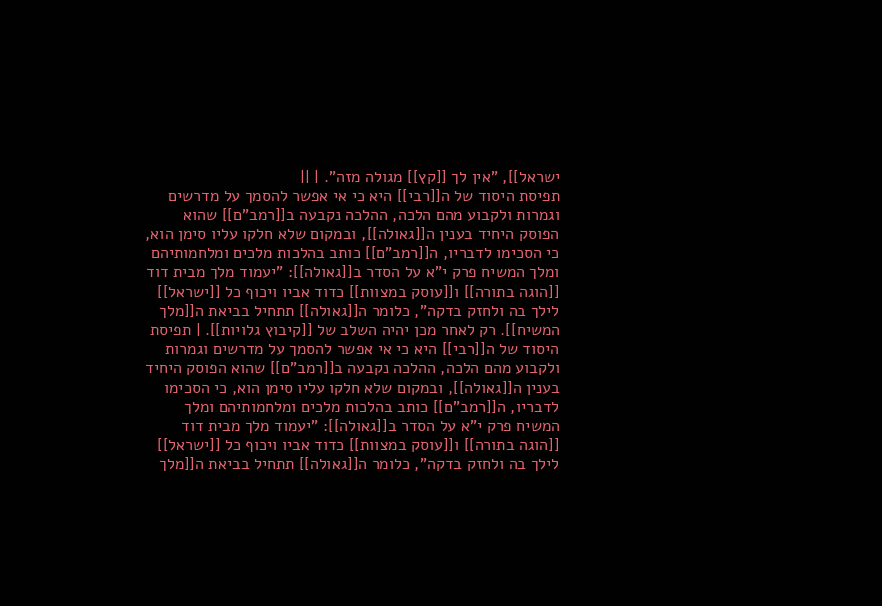ישראל]], "אין לך [[קץ]] מגולה מזה". | ||
תפיסת היסוד של ה[[רבי]] היא כי אי אפשר להסמך על מדרשים וגמרות ולקבוע מהם הלכה, ההלכה נקבעה ב[[רמב"ם]] שהוא הפוסק היחיד בענין ה[[גאולה]], ובמקום שלא חלקו עליו סימן הוא, כי הסכימו לדבריו, ה[[רמב"ם]] כותב בהלכות מלכים ומלחמותיהם ומלך המשיח פרק י"א על הסדר ב[[גאולה]]: "יעמוד מלך מבית דוד [[הוגה בתורה]] ו[[עוסק במצוות]] כדוד אביו ויכוף כל [[ישראל]] לילך בה ולחזק בדקה", כלומר ה[[גאולה]] תתחיל בביאת ה[[מלך המשיח]]. רק לאחר מכן יהיה השלב של [[קיבוץ גלויות]]. | תפיסת היסוד של ה[[רבי]] היא כי אי אפשר להסמך על מדרשים וגמרות ולקבוע מהם הלכה, ההלכה נקבעה ב[[רמב"ם]] שהוא הפוסק היחיד בענין ה[[גאולה]], ובמקום שלא חלקו עליו סימן הוא, כי הסכימו לדבריו, ה[[רמב"ם]] כותב בהלכות מלכים ומלחמותיהם ומלך המשיח פרק י"א על הסדר ב[[גאולה]]: "יעמוד מלך מבית דוד [[הוגה בתורה]] ו[[עוסק במצוות]] כדוד אביו ויכוף כל [[ישראל]] לילך בה ולחזק בדקה", כלומר ה[[גאולה]] תתחיל בביאת ה[[מלך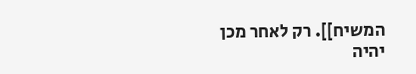המשיח]]. רק לאחר מכן יהיה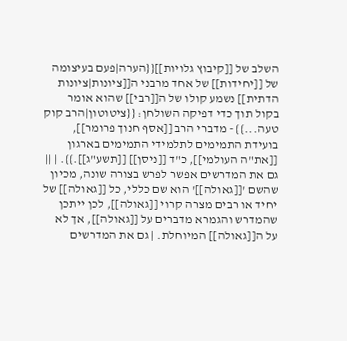השלב של [[קיבוץ גלויות]]{{הערה|פעם בעיצומה של [[יחידות]] של אחד מרבני ה[[ציונות|ציונות הדתית]] נשמע קולו של ה[[רבי]] שהוא אומר בקול תוך כדי דפיקה השולחן: {{ציטוטון|הרב קוק טעה...}} - מדברי הרב [[אסף חנוך פרומר]], בועידת התמימים לתלמידי התמימים בארגון [[את"ה העולמי]], כ"ד [[ניסן]] [[תשע"ג]].}}. | ||
גם את המדרשים אפשר לפרש בצורה שונה, מכיון שהשם '[[גאולה]]' הוא שם כללי, כל [[גאולה]] של יחיד או רבים מצרה קרוי [[גאולה]], לכן ייתכן שהמדרש והגמרא מדברים על [[גאולה]], אך לא על ה[[גאולה]] המיוחלת. | גם את המדרשים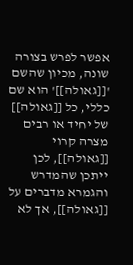אפשר לפרש בצורה שונה, מכיון שהשם '[[גאולה]]' הוא שם כללי, כל [[גאולה]] של יחיד או רבים מצרה קרוי [[גאולה]], לכן ייתכן שהמדרש והגמרא מדברים על [[גאולה]], אך לא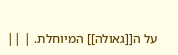על ה[[גאולה]] המיוחלת. | ||